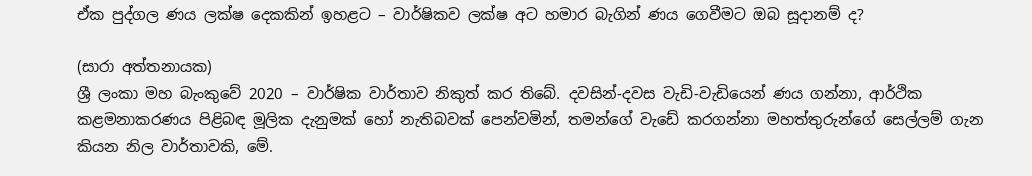ඒක පුද්ගල ණය ලක්ෂ දෙකකින් ඉහළට – වාර්ෂිකව ලක්ෂ අට හමාර බැගින් ණය ගෙවීමට ඔබ සූදානම් ද?

(සාරා අත්තනායක)
ශ්‍රී ලංකා මහ බැංකුවේ 2020 – වාර්ෂික වාර්තාව නිකුත් කර තිබේ. දවසින්-දවස වැඩි-වැඩියෙන් ණය ගන්නා, ආර්ථික කළමනාකරණය පිළිබඳ මූලික දැනුමක් හෝ නැතිබවක් පෙන්වමින්, තමන්ගේ වැඩේ කරගන්නා මහත්තුරුන්ගේ සෙල්ලම් ගැන කියන නිල වාර්තාවකි, මේ.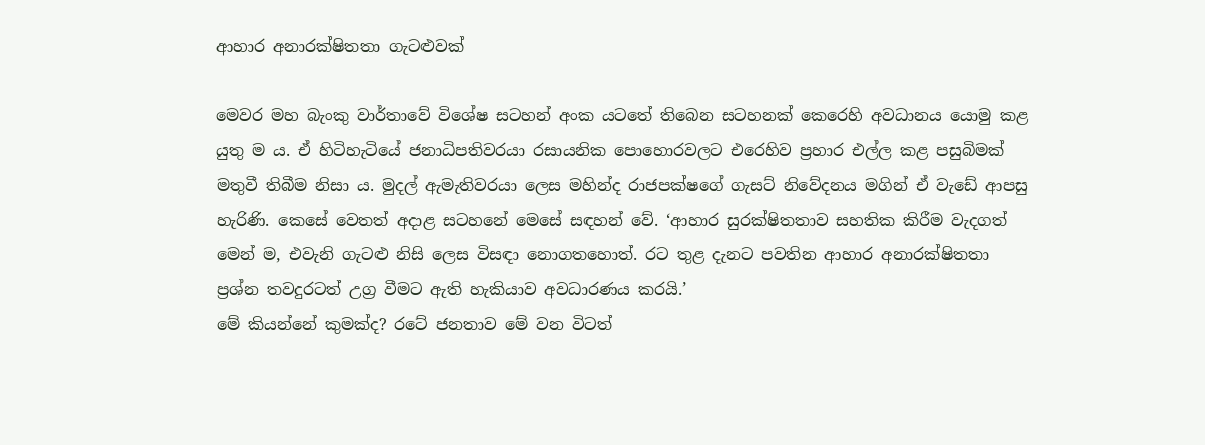ආහාර අනාරක්ෂිතතා ගැටළුවක්

මෙවර මහ බැංකු වාර්තාවේ විශේෂ සටහන් අංක යටතේ තිබෙන සටහනක් කෙරෙහි අවධානය යොමු කළ යුතු ම ය. ඒ හිටිහැටියේ ජනාධිපතිවරයා රසායනික පොහොරවලට එරෙහිව ප්‍රහාර එල්ල කළ පසුබිමක් මතුවී තිබීම නිසා ය. මුදල් ඇමැතිවරයා ලෙස මහින්ද රාජපක්ෂගේ ගැසට් නිවේදනය මගින් ඒ වැඩේ ආපසු හැරිණි. කෙසේ වෙතත් අදාළ සටහනේ මෙසේ සඳහන් වේ. ‘ආහාර සුරක්ෂිතතාව සහතික කිරීම වැදගත් මෙන් ම, එවැනි ගැටළු නිසි ලෙස විසඳා නොගතහොත්. රට තුළ දැනට පවතින ආහාර අනාරක්ෂිතතා ප්‍රශ්න තවදුරටත් උග්‍ර වීමට ඇති හැකියාව අවධාරණය කරයි.’
මේ කියන්නේ කුමක්ද? රටේ ජනතාව මේ වන විටත්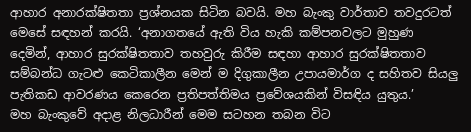ආහාර අනාරක්ෂිතතා ප්‍රශ්නයක සිටින බවයි. මහ බැංකු වාර්තාව තවදුරටත් මෙසේ සඳහන් කරයි. ‘අනාගතයේ ඇති විය හැකි කම්පනවලට මුහුණ දෙමින්, ආහාර සුරක්ෂිතතාව තහවුරු කිරීම සඳහා ආහාර සුරක්ෂිතතාව සම්බන්ධ ගැටළු කෙටිකාලීන මෙන් ම දිගුකාලීන උපායමාර්ග ද සහිතව සියලු පැතිකඩ ආවරණය කෙරෙන ප්‍රතිපත්තිමය ප්‍රවේශයකින් විසඳිය යුතුය.’
මහ බැංකුවේ අදාළ නිලධාරීන් මෙම සටහන තබන විට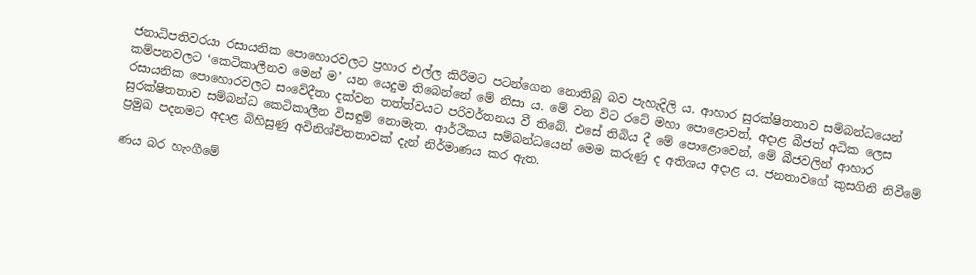ජනාධිපතිවරයා රසායනික පොහොරවලට ප්‍රහාර එල්ල කිරීමට පටන්ගෙන නොතිබූ බව පැහැදිලි ය. ආහාර සුරක්ෂිතතාව සම්බන්ධයෙන් කම්පනවලට ‘කෙටිකාලීනව මෙන් ම’ යන යෙදුම තිබෙන්නේ මේ නිසා ය. මේ වන විට රටේ මහා පොළොවත්, අදාළ බීජත් අධික ලෙස රසායනික පොහොරවලට සංවේදීතා දක්වන තත්ත්වයට පරිවර්තනය වී තිබේ. එසේ තිබිය දී මේ පොළොවෙන්, මේ බීජවලින් ආහාර සුරක්ෂිතතාව සම්බන්ධ කෙටිකාලීන විසඳුම් නොමැත. ආර්ථිකය සම්බන්ධයෙන් මෙම කරුණු ද අතිශය අදාළ ය. ජනතාවගේ කුසගිනි නිවීමේ ප්‍රමුඛ පදනමට අදාළ බිහිසුණු අවිනිශ්චිතතාවක් දැන් නිර්මාණය කර ඇත.

ණය බර හැංගීමේ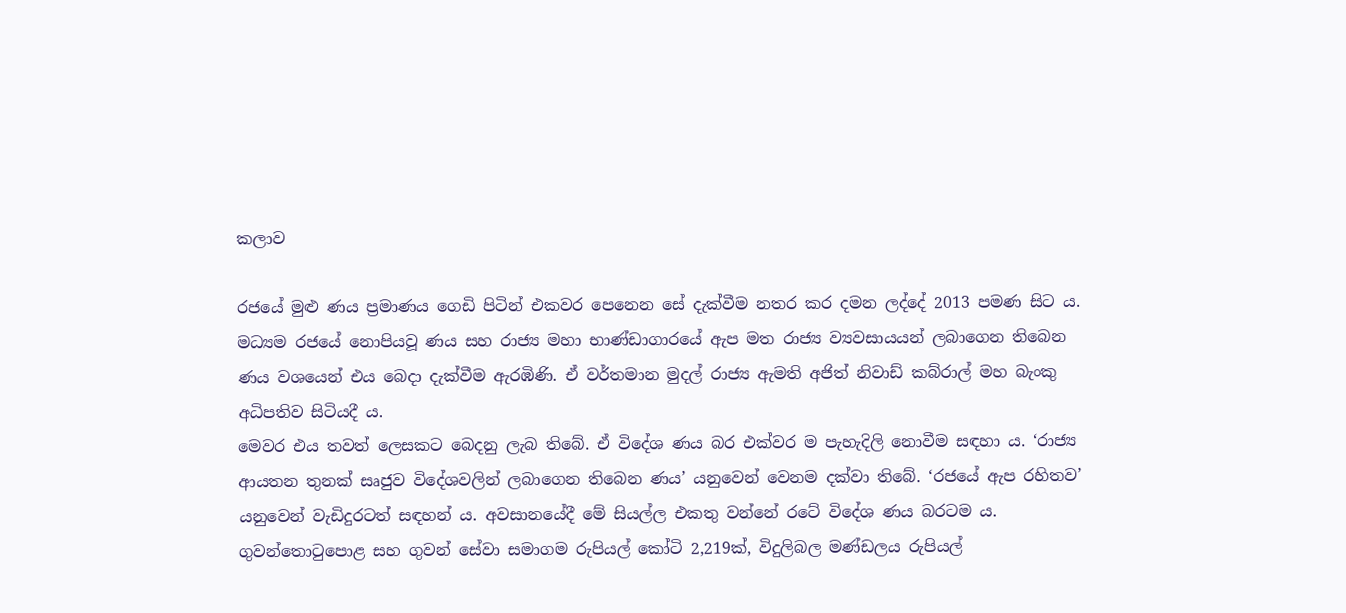කලාව

රජයේ මුළු ණය ප්‍රමාණය ගෙඩි පිටින් එකවර පෙනෙන සේ දැක්වීම නතර කර දමන ලද්දේ 2013 පමණ සිට ය. මධ්‍යම රජයේ නොපියවූ ණය සහ රාජ්‍ය මහා භාණ්ඩාගාරයේ ඇප මත රාජ්‍ය ව්‍යවසායයන් ලබාගෙන තිබෙන ණය වශයෙන් එය බෙදා දැක්වීම ඇරඹිණි. ඒ වර්තමාන මුදල් රාජ්‍ය ඇමති අජිත් නිවාඩ් කබ්රාල් මහ බැංකු අධිපතිව සිටියදී ය.
මෙවර එය තවත් ලෙසකට බෙදනු ලැබ තිබේ. ඒ විදේශ ණය බර එක්වර ම පැහැදිලි නොවීම සඳහා ය. ‘රාජ්‍ය ආයතන තුනක් සෘජුව විදේශවලින් ලබාගෙන තිබෙන ණය’ යනුවෙන් වෙනම දක්වා තිබේ. ‘රජයේ ඇප රහිතව’ යනුවෙන් වැඩිදුරටත් සඳහන් ය. අවසානයේදී මේ සියල්ල එකතු වන්නේ රටේ විදේශ ණය බරටම ය. ගුවන්තොටුපොළ සහ ගුවන් සේවා සමාගම රුපියල් කෝටි 2,219ක්, විදුලිබල මණ්ඩලය රුපියල්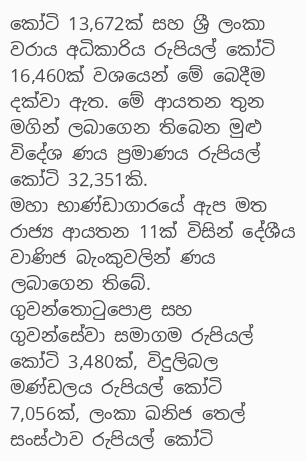කෝටි 13,672ක් සහ ශ්‍රී ලංකා වරාය අධිකාරිය රුපියල් කෝටි 16,460ක් වශයෙන් මේ බෙදීම දක්වා ඇත. මේ ආයතන තුන මගින් ලබාගෙන තිබෙන මුළු විදේශ ණය ප්‍රමාණය රුපියල් කෝටි 32,351කි.
මහා භාණ්ඩාගාරයේ ඇප මත රාජ්‍ය ආයතන 11ක් විසින් දේශීය වාණිජ බැංකුවලින් ණය ලබාගෙන තිබේ. ගුවන්තොටුපොළ සහ ගුවන්සේවා සමාගම රුපියල් කෝටි 3,480ක්, විදුලිබල මණ්ඩලය රුපියල් කෝටි 7,056ක්, ලංකා ඛනිජ තෙල් සංස්ථාව රුපියල් කෝටි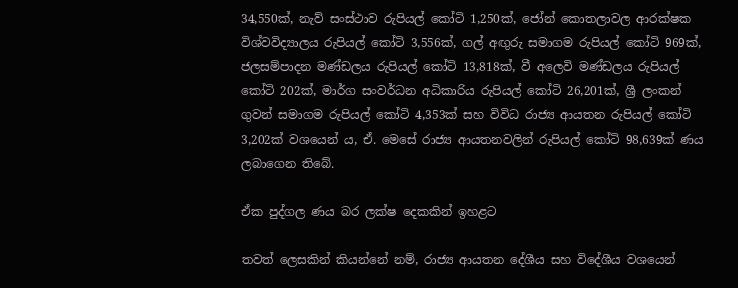34,550ක්, නැව් සංස්ථාව රුපියල් කෝටි 1,250ක්, ජෝන් කොතලාවල ආරක්ෂක විශ්වවිද්‍යාලය රුපියල් කෝටි 3,556ක්, ගල් අඟුරු සමාගම රුපියල් කෝටි 969ක්, ජලසම්පාදන මණ්ඩලය රුපියල් කෝටි 13,818ක්, වී අලෙවි මණ්ඩලය රුපියල් කෝටි 202ක්, මාර්ග සංවර්ධන අධිකාරිය රුපියල් කෝටි 26,201ක්, ශ්‍රී ලංකන් ගුවන් සමාගම රුපියල් කෝටි 4,353ක් සහ විවිධ රාජ්‍ය ආයතන රුපියල් කෝටි 3,202ක් වශයෙන් ය, ඒ. මෙසේ රාජ්‍ය ආයතනවලින් රුපියල් කෝටි 98,639ක් ණය ලබාගෙන තිබේ.

ඒක පුද්ගල ණය බර ලක්ෂ දෙකකින් ඉහළට

තවත් ලෙසකින් කියන්නේ නම්, රාජ්‍ය ආයතන දේශීය සහ විදේශීය වශයෙන්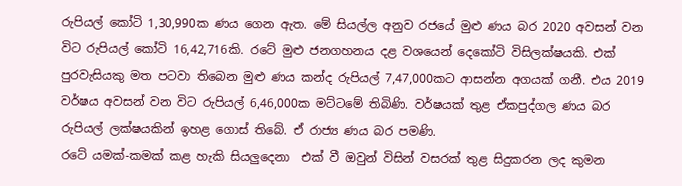රුපියල් කෝටි 1,30,990ක ණය ගෙන ඇත. මේ සියල්ල අනුව රජයේ මුළු ණය බර 2020 අවසන් වන විට රුපියල් කෝටි 16,42,716කි. රටේ මුළු ජනගහනය දළ වශයෙන් දෙකෝටි විසිලක්ෂයකි. එක් පුරවැසියකු මත පටවා තිබෙන මුළු ණය කන්ද රුපියල් 7,47,000කට ආසන්න අගයක් ගනී. එය 2019 වර්ෂය අවසන් වන විට රුපියල් 6,46,000ක මට්ටමේ තිබිණි. වර්ෂයක් තුළ ඒකපුද්ගල ණය බර රුපියල් ලක්ෂයකින් ඉහළ ගොස් තිබේ. ඒ රාජ්‍ය ණය බර පමණි.
රටේ යමක්-කමක් කළ හැකි සියලුදෙනා  එක් වී ඔවුන් විසින් වසරක් තුළ සිදුකරන ලද කුමන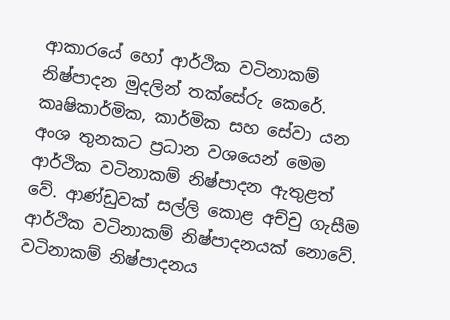ආකාරයේ හෝ ආර්ථික වටිනාකම් නිෂ්පාදන මුදලින් තක්සේරු කෙරේ. කෘෂිකාර්මික, කාර්මික සහ සේවා යන අංශ තුනකට ප්‍රධාන වශයෙන් මෙම ආර්ථික වටිනාකම් නිෂ්පාදන ඇතුළත් වේ. ආණ්ඩුවක් සල්ලි කොළ අච්චු ගැසීම ආර්ථික වටිනාකම් නිෂ්පාදනයක් නොවේ. වටිනාකම් නිෂ්පාදනය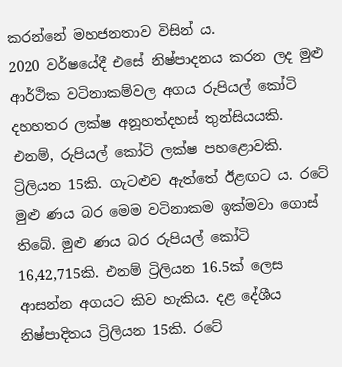කරන්නේ මහජනතාව විසින් ය.
2020 වර්ෂයේදී එසේ නිෂ්පාදනය කරන ලද මුළු ආර්ථික වටිනාකම්වල අගය රුපියල් කෝටි දහහතර ලක්ෂ අනූහත්දහස් තුන්සියයකි. එනම්, රුපියල් කෝටි ලක්ෂ පහළොවකි. ට්‍රිලියන 15කි. ගැටළුව ඇත්තේ ඊළඟට ය. රටේ මුළු ණය බර මෙම වටිනාකම ඉක්මවා ගොස් තිබේ. මුළු ණය බර රුපියල් කෝටි 16,42,715කි. එනම් ට්‍රිලියන 16.5ක් ලෙස ආසන්න අගයට කිව හැකිය. දළ දේශීය නිෂ්පාදිතය ට්‍රිලියන 15කි. රටේ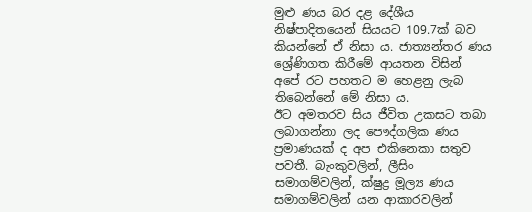මුළු ණය බර දළ දේශීය නිෂ්පාදිතයෙන් සියයට 109.7ක් බව කියන්නේ ඒ නිසා ය. ජාත්‍යන්තර ණය ශ්‍රේණිගත කිරීමේ ආයතන විසින් අපේ රට පහතට ම හෙළනු ලැබ තිබෙන්නේ මේ නිසා ය.
ඊට අමතරව සිය ජීවිත උකසට තබා ලබාගන්නා ලද පෞද්ගලික ණය ප්‍රමාණයක් ද අප එකිනෙකා සතුව පවතී. බැංකුවලින්, ලීසිං සමාගම්වලින්, ක්ෂුද්‍ර මූල්‍ය ණය සමාගම්වලින් යන ආකාරවලින්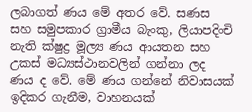ලබාගත් ණය මේ අතර වේ. සණස සහ සමුපකාර ග්‍රාමීය බැංකු, ලියාපදිංචි නැති ක්ෂුද්‍ර මූල්‍ය ණය ආයතන සහ උකස් මධ්‍යස්ථානවලින් ගන්නා ලද ණය ද වේ. මේ ණය ගන්නේ නිවාසයක් ඉදිකර ගැනීම, වාහනයක්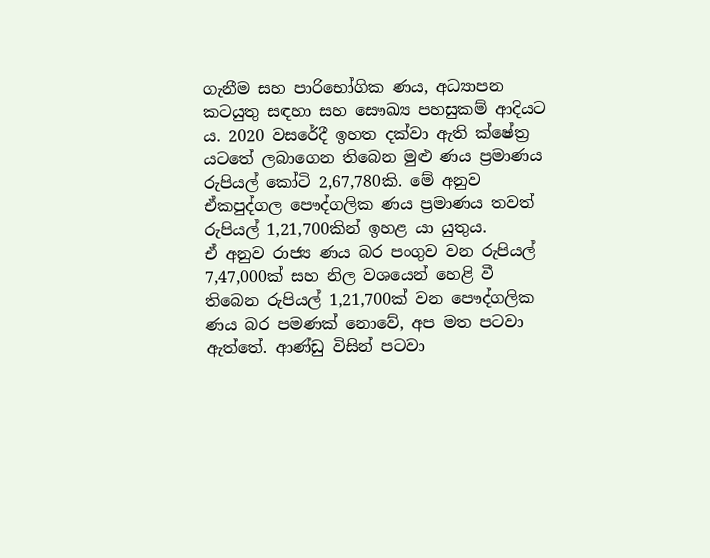ගැනීම සහ පාරිභෝගික ණය, අධ්‍යාපන කටයුතු සඳහා සහ සෞඛ්‍ය පහසුකම් ආදියට ය. 2020 වසරේදී ඉහත දක්වා ඇති ක්ෂේත්‍ර යටතේ ලබාගෙන තිබෙන මුළු ණය ප්‍රමාණය රුපියල් කෝටි 2,67,780කි. මේ අනුව ඒකපුද්ගල පෞද්ගලික ණය ප්‍රමාණය තවත් රුපියල් 1,21,700කින් ඉහළ යා යුතුය.
ඒ අනුව රාජ්‍ය ණය බර පංගුව වන රුපියල් 7,47,000ක් සහ නිල වශයෙන් හෙළි වී තිබෙන රුපියල් 1,21,700ක් වන පෞද්ගලික ණය බර පමණක් නොවේ, අප මත පටවා ඇත්තේ. ආණ්ඩු විසින් පටවා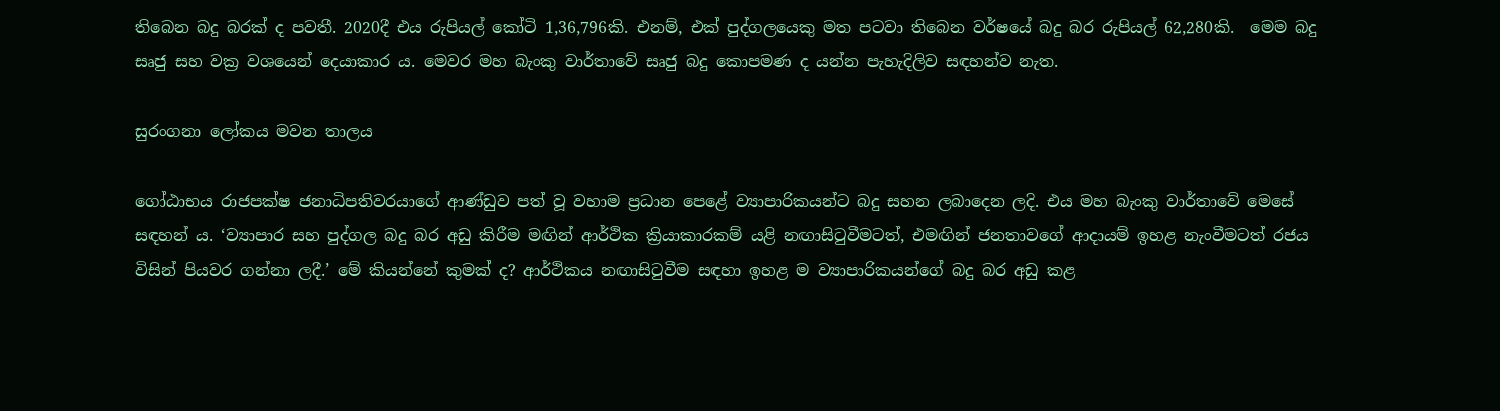තිබෙන බදු බරක් ද පවතී. 2020දී එය රුපියල් කෝටි 1,36,796කි. එනම්, එක් පුද්ගලයෙකු මත පටවා තිබෙන වර්ෂයේ බදු බර රුපියල් 62,280කි.  මෙම බදු සෘජු සහ වක්‍ර වශයෙන් දෙයාකාර ය. මෙවර මහ බැංකු වාර්තාවේ සෘජු බදු කොපමණ ද යන්න පැහැදිලිව සඳහන්ව නැත.

සුරංගනා ලෝකය මවන තාලය

ගෝඨාභය රාජපක්ෂ ජනාධිපතිවරයාගේ ආණ්ඩුව පත් වූ වහාම ප්‍රධාන පෙළේ ව්‍යාපාරිකයන්ට බදු සහන ලබාදෙන ලදි. එය මහ බැංකු වාර්තාවේ මෙසේ සඳහන් ය. ‘ව්‍යාපාර සහ පුද්ගල බදු බර අඩු කිරීම මඟින් ආර්ථික ක්‍රියාකාරකම් යළි නඟාසිටුවීමටත්, එමඟින් ජනතාවගේ ආදායම් ඉහළ නැංවීමටත් රජය විසින් පියවර ගන්නා ලදී.’ මේ කියන්නේ කුමක් ද? ආර්ථිකය නඟාසිටුවීම සඳහා ඉහළ ම ව්‍යාපාරිකයන්ගේ බදු බර අඩු කළ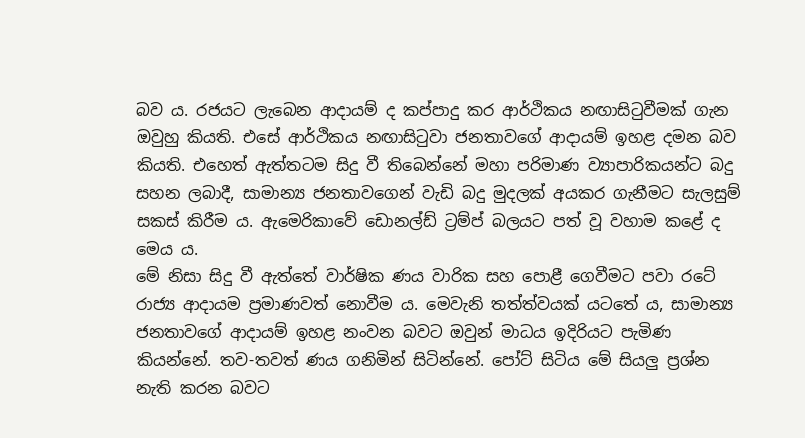බව ය. රජයට ලැබෙන ආදායම් ද කප්පාදු කර ආර්ථිකය නඟාසිටුවීමක් ගැන ඔවුහු කියති. එසේ ආර්ථිකය නඟාසිටුවා ජනතාවගේ ආදායම් ඉහළ දමන බව කියති. එහෙත් ඇත්තටම සිදු වී තිබෙන්නේ මහා පරිමාණ ව්‍යාපාරිකයන්ට බදු සහන ලබාදී, සාමාන්‍ය ජනතාවගෙන් වැඩි බදු මුදලක් අයකර ගැනීමට සැලසුම් සකස් කිරීම ය. ඇමෙරිකාවේ ඩොනල්ඩ් ට්‍රම්ප් බලයට පත් වූ වහාම කළේ ද මෙය ය.
මේ නිසා සිදු වී ඇත්තේ වාර්ෂික ණය වාරික සහ පොළී ගෙවීමට පවා රටේ රාජ්‍ය ආදායම ප්‍රමාණවත් නොවීම ය. මෙවැනි තත්ත්වයක් යටතේ ය, සාමාන්‍ය ජනතාවගේ ආදායම් ඉහළ නංවන බවට ඔවුන් මාධය ඉදිරියට පැමිණ කියන්නේ. තව-තවත් ණය ගනිමින් සිටින්නේ. පෝට් සිටිය මේ සියලු ප්‍රශ්න නැති කරන බවට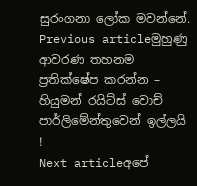සුරංගනා ලෝක මවන්නේ.
Previous articleමුහුණු ආවරණ තහනම ප්‍රතික්ෂේප කරන්න – හියුමන් රයිට්ස් වොච් පාර්ලිමේන්තුවෙන් ඉල්ලයි !
Next articleඅපේ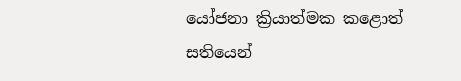යෝජනා ක්‍රියාත්මක කළොත් සතියෙන්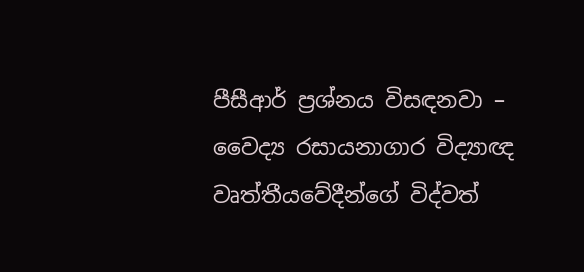පීසීආර් ප්‍රශ්නය විසඳනවා – වෛද්‍ය රසායනාගාර විද්‍යාඥ වෘත්තීයවේදීන්ගේ විද්වත්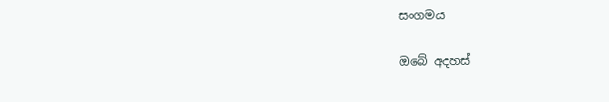සංගමය

ඔබේ අදහස්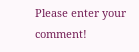Please enter your comment!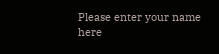Please enter your name here